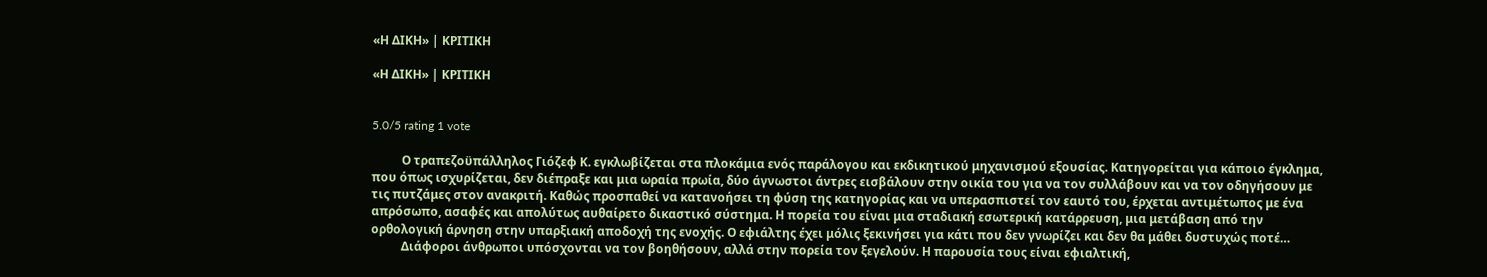«Η ΔΙΚΗ» | ΚΡΙΤΙΚΗ

«Η ΔΙΚΗ» | ΚΡΙΤΙΚΗ


5.0/5 rating 1 vote

          Ο τραπεζοϋπάλληλος Γιόζεφ Κ. εγκλωβίζεται στα πλοκάμια ενός παράλογου και εκδικητικού μηχανισμού εξουσίας. Κατηγορείται για κάποιο έγκλημα, που όπως ισχυρίζεται, δεν διέπραξε και μια ωραία πρωία, δύο άγνωστοι άντρες εισβάλουν στην οικία του για να τον συλλάβουν και να τον οδηγήσουν με τις πυτζάμες στον ανακριτή. Καθώς προσπαθεί να κατανοήσει τη φύση της κατηγορίας και να υπερασπιστεί τον εαυτό του, έρχεται αντιμέτωπος με ένα απρόσωπο, ασαφές και απολύτως αυθαίρετο δικαστικό σύστημα. Η πορεία του είναι μια σταδιακή εσωτερική κατάρρευση, μια μετάβαση από την ορθολογική άρνηση στην υπαρξιακή αποδοχή της ενοχής. Ο εφιάλτης έχει μόλις ξεκινήσει για κάτι που δεν γνωρίζει και δεν θα μάθει δυστυχώς ποτέ…
          Διάφοροι άνθρωποι υπόσχονται να τον βοηθήσουν, αλλά στην πορεία τον ξεγελούν. Η παρουσία τους είναι εφιαλτική,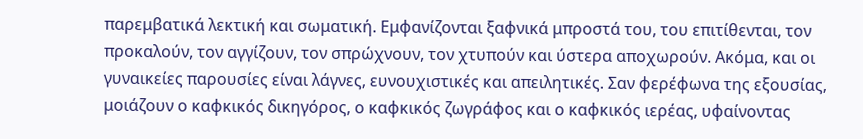παρεμβατικά λεκτική και σωματική. Εμφανίζονται ξαφνικά μπροστά του, του επιτίθενται, τον προκαλούν, τον αγγίζουν, τον σπρώχνουν, τον χτυπούν και ύστερα αποχωρούν. Ακόμα, και οι γυναικείες παρουσίες είναι λάγνες, ευνουχιστικές και απειλητικές. Σαν φερέφωνα της εξουσίας, μοιάζουν ο καφκικός δικηγόρος, ο καφκικός ζωγράφος και ο καφκικός ιερέας, υφαίνοντας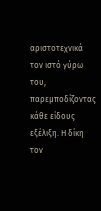αριστοτεχνικά τον ιστό γύρω του, παρεμποδίζοντας κάθε είδους εξέλιξη. Η δίκη τον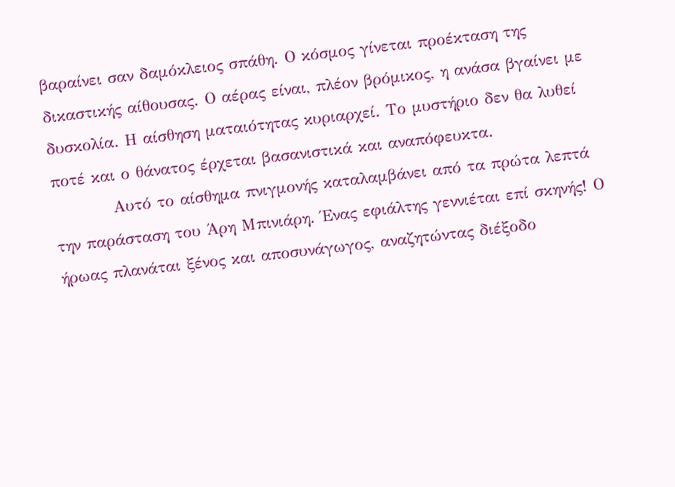βαραίνει σαν δαμόκλειος σπάθη. Ο κόσμος γίνεται προέκταση της δικαστικής αίθουσας. Ο αέρας είναι, πλέον βρόμικος, η ανάσα βγαίνει με δυσκολία. Η αίσθηση ματαιότητας κυριαρχεί. Το μυστήριο δεν θα λυθεί ποτέ και ο θάνατος έρχεται βασανιστικά και αναπόφευκτα.
          Αυτό το αίσθημα πνιγμονής καταλαμβάνει από τα πρώτα λεπτά την παράσταση του Άρη Μπινιάρη. Ένας εφιάλτης γεννιέται επί σκηνής! Ο ήρωας πλανάται ξένος και αποσυνάγωγος, αναζητώντας διέξοδο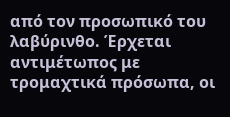από τον προσωπικό του λαβύρινθο. Έρχεται αντιμέτωπος με τρομαχτικά πρόσωπα, οι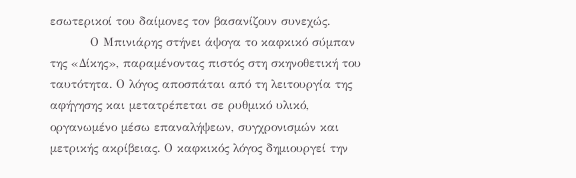εσωτερικοί του δαίμονες τον βασανίζουν συνεχώς.
          Ο Μπινιάρης στήνει άψογα το καφκικό σύμπαν της «Δίκης», παραμένοντας πιστός στη σκηνοθετική του ταυτότητα. Ο λόγος αποσπάται από τη λειτουργία της αφήγησης και μετατρέπεται σε ρυθμικό υλικό, οργανωμένο μέσω επαναλήψεων, συγχρονισμών και μετρικής ακρίβειας. Ο καφκικός λόγος δημιουργεί την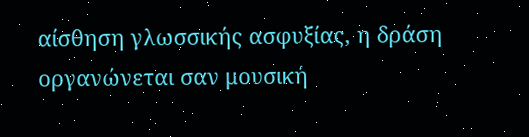αίσθηση γλωσσικής ασφυξίας, η δράση οργανώνεται σαν μουσική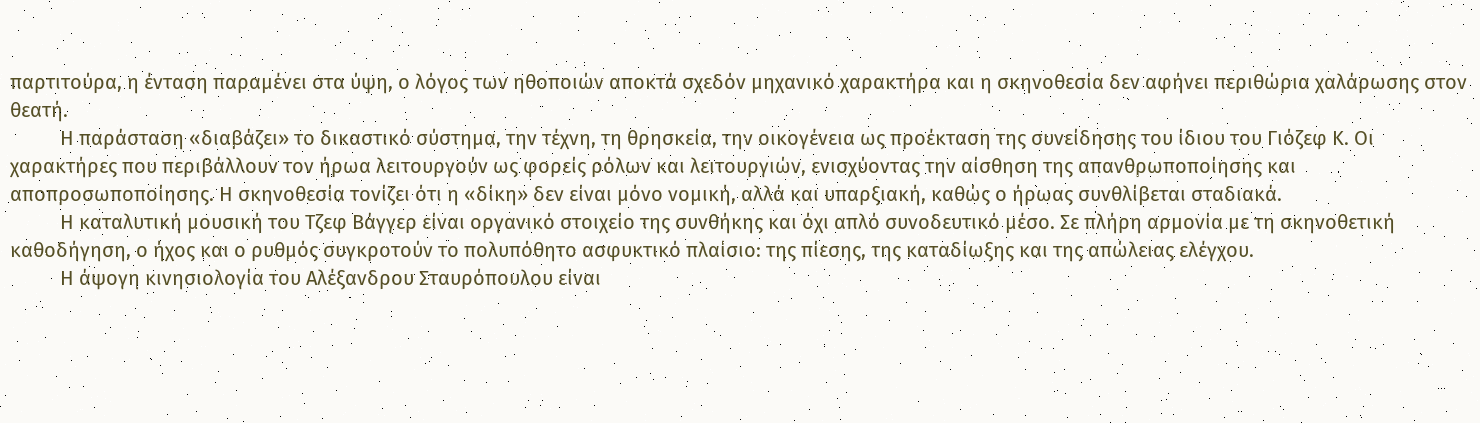παρτιτούρα, η ένταση παραμένει στα ύψη, ο λόγος των ηθοποιών αποκτά σχεδόν μηχανικό χαρακτήρα και η σκηνοθεσία δεν αφήνει περιθώρια χαλάρωσης στον θεατή.
          Η παράσταση «διαβάζει» το δικαστικό σύστημα, την τέχνη, τη θρησκεία, την οικογένεια ως προέκταση της συνείδησης του ίδιου του Γιόζεφ Κ. Οι χαρακτήρες που περιβάλλουν τον ήρωα λειτουργούν ως φορείς ρόλων και λειτουργιών, ενισχύοντας την αίσθηση της απανθρωποποίησης και αποπροσωποποίησης. Η σκηνοθεσία τονίζει ότι η «δίκη» δεν είναι μόνο νομική, αλλά και υπαρξιακή, καθώς ο ήρωας συνθλίβεται σταδιακά.
          Η καταλυτική μουσική του Τζεφ Βάγγερ είναι οργανικό στοιχείο της συνθήκης και όχι απλό συνοδευτικό μέσο. Σε πλήρη αρμονία με τη σκηνοθετική καθοδήγηση, ο ήχος και ο ρυθμός συγκροτούν το πολυπόθητο ασφυκτικό πλαίσιο: της πίεσης, της καταδίωξης και της απώλειας ελέγχου.
          Η άψογη κινησιολογία του Αλέξανδρου Σταυρόπουλου είναι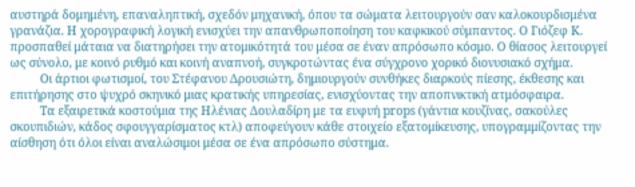αυστηρά δομημένη, επαναληπτική, σχεδόν μηχανική, όπου τα σώματα λειτουργούν σαν καλοκουρδισμένα γρανάζια. Η χορογραφική λογική ενισχύει την απανθρωποποίηση του καφκικού σύμπαντος. Ο Γιόζεφ Κ. προσπαθεί μάταια να διατηρήσει την ατομικότητά του μέσα σε έναν απρόσωπο κόσμο. Ο θίασος λειτουργεί ως σύνολο, με κοινό ρυθμό και κοινή αναπνοή, συγκροτώντας ένα σύγχρονο χορικό διονυσιακό σχήμα.
          Οι άρτιοι φωτισμοί, του Στέφανου Δρουσιώτη, δημιουργούν συνθήκες διαρκούς πίεσης, έκθεσης και επιτήρησης στο ψυχρό σκηνικό μιας κρατικής υπηρεσίας, ενισχύοντας την αποπνικτική ατμόσφαιρα.
          Τα εξαιρετικά κοστούμια της Ηλένιας Δουλαδίρη με τα ευφυή props (γάντια κουζίνας, σακούλες σκουπιδιών, κάδος σφουγγαρίσματος κτλ) αποφεύγουν κάθε στοιχείο εξατομίκευσης, υπογραμμίζοντας την αίσθηση ότι όλοι είναι αναλώσιμοι μέσα σε ένα απρόσωπο σύστημα.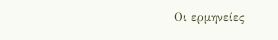Οι ερμηνείες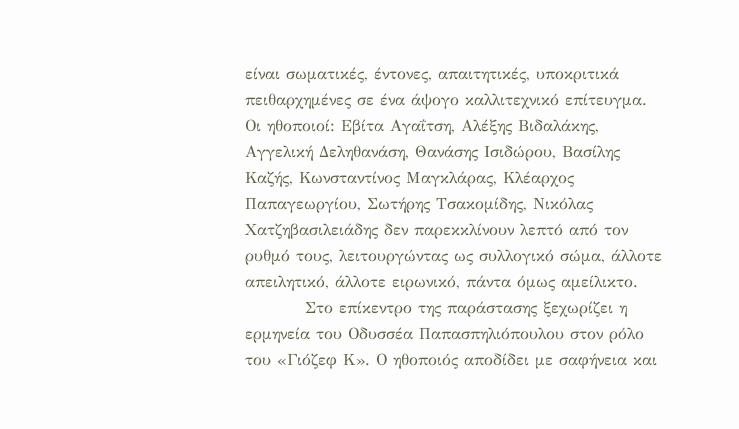είναι σωματικές, έντονες, απαιτητικές, υποκριτικά πειθαρχημένες σε ένα άψογο καλλιτεχνικό επίτευγμα. Οι ηθοποιοί: Εβίτα Αγαΐτση, Αλέξης Βιδαλάκης, Αγγελική Δεληθανάση, Θανάσης Ισιδώρου, Βασίλης Καζής, Κωνσταντίνος Μαγκλάρας, Κλέαρχος Παπαγεωργίου, Σωτήρης Τσακομίδης, Νικόλας Χατζηβασιλειάδης δεν παρεκκλίνουν λεπτό από τον ρυθμό τους, λειτουργώντας ως συλλογικό σώμα, άλλοτε απειλητικό, άλλοτε ειρωνικό, πάντα όμως αμείλικτο.
          Στο επίκεντρο της παράστασης ξεχωρίζει η ερμηνεία του Οδυσσέα Παπασπηλιόπουλου στον ρόλο του «Γιόζεφ Κ». Ο ηθοποιός αποδίδει με σαφήνεια και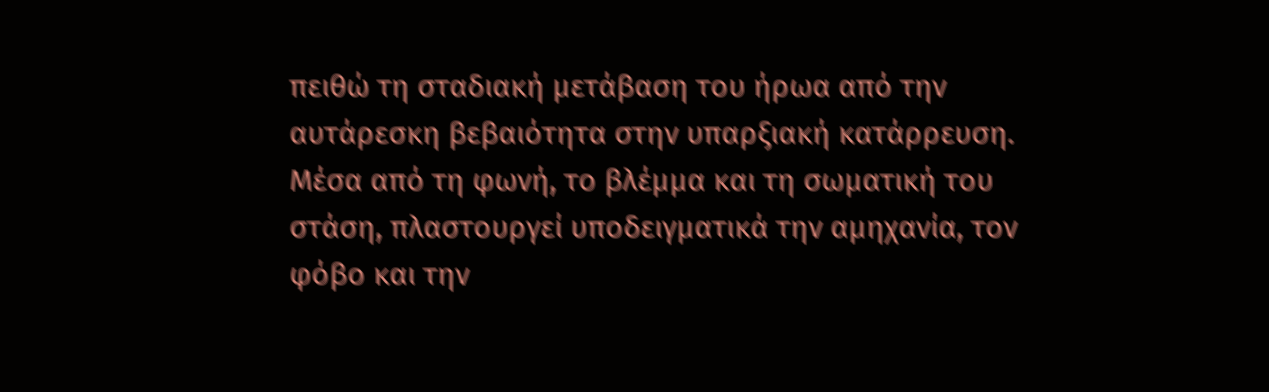πειθώ τη σταδιακή μετάβαση του ήρωα από την αυτάρεσκη βεβαιότητα στην υπαρξιακή κατάρρευση. Μέσα από τη φωνή, το βλέμμα και τη σωματική του στάση, πλαστουργεί υποδειγματικά την αμηχανία, τον φόβο και την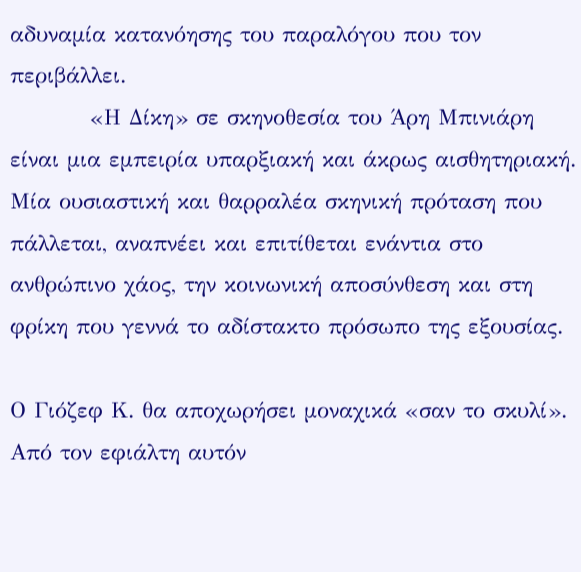αδυναμία κατανόησης του παραλόγου που τον περιβάλλει.
          «Η Δίκη» σε σκηνοθεσία του Άρη Μπινιάρη είναι μια εμπειρία υπαρξιακή και άκρως αισθητηριακή. Μία ουσιαστική και θαρραλέα σκηνική πρόταση που πάλλεται, αναπνέει και επιτίθεται ενάντια στο ανθρώπινο χάος, την κοινωνική αποσύνθεση και στη φρίκη που γεννά το αδίστακτο πρόσωπο της εξουσίας.

Ο Γιόζεφ Κ. θα αποχωρήσει μοναχικά «σαν το σκυλί». Από τον εφιάλτη αυτόν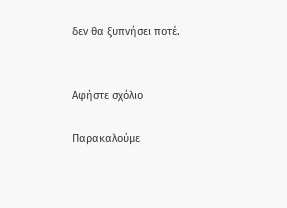δεν θα ξυπνήσει ποτέ.


Αφήστε σχόλιο

Παρακαλούμε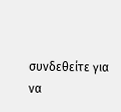συνδεθείτε για να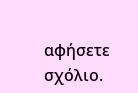αφήσετε σχόλιο.